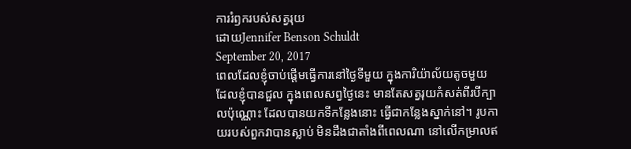ការរំឭករបស់សត្វរុយ
ដោយJennifer Benson Schuldt
September 20, 2017
ពេលដែលខ្ញុំចាប់ផ្តើមធ្វើការនៅថ្ងៃទីមួយ ក្នុងការិយ៉ាល័យតូចមួយ ដែលខ្ញុំបានជួល ក្នុងពេលសព្វថ្ងៃនេះ មានតែសត្វរុយកំសត់ពីរបីក្បាលប៉ុណ្ណោះ ដែលបានយកទីកន្លែងនោះ ធ្វើជាកន្លែងស្នាក់នៅ។ រូបកាយរបស់ពួកវាបានស្លាប់ មិនដឹងជាតាំងពីពេលណា នៅលើកម្រាលឥ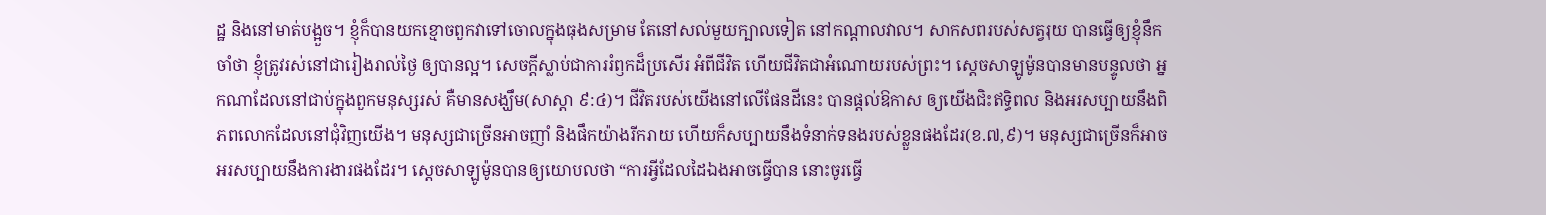ដ្ឋ និងនៅមាត់បង្អួច។ ខ្ញុំក៏បានយកខ្មោចពួកវាទៅចោលក្នុងធុងសម្រាម តែនៅសល់មួយក្បាលទៀត នៅកណ្តាលវាល។ សាកសពរបស់សត្វរុយ បានធ្វើឲ្យខ្ញុំនឹកចាំថា ខ្ញុំត្រូវរស់នៅជារៀងរាល់ថ្ងៃ ឲ្យបានល្អ។ សេចក្តីស្លាប់ជាការរំឭកដ៏ប្រសើរ អំពីជីវិត ហើយជីវិតជាអំណោយរបស់ព្រះ។ សេ្តចសាឡូម៉ូនបានមានបន្ទូលថា អ្នកណាដែលនៅជាប់ក្នុងពួកមនុស្សរស់ គឺមានសង្ឃឹម(សាស្តា ៩:៤)។ ជីវិតរបស់យើងនៅលើផែនដីនេះ បានផ្តល់ឱកាស ឲ្យយើងជិះឥទ្ធិពល និងអរសប្បាយនឹងពិភពលោកដែលនៅជុំវិញយើង។ មនុស្សជាច្រើនអាចញាំ និងផឹកយ៉ាងរីករាយ ហើយក៏សប្បាយនឹងទំនាក់ទនងរបស់ខ្លួនផងដែរ(ខ.៧,៩)។ មនុស្សជាច្រើនក៏អាចអរសប្បាយនឹងការងារផងដែរ។ ស្តេចសាឡូម៉ូនបានឲ្យយោបលថា “ការអ្វីដែលដៃឯងអាចធ្វើបាន នោះចូរធ្វើ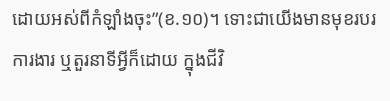ដោយអស់ពីកំឡាំងចុះ”(ខ.១០)។ ទោះជាយើងមានមុខរបរ ការងារ ឬតួរនាទីអ្វីក៏ដោយ ក្នុងជីវិ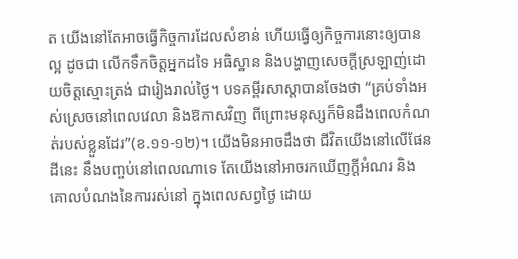ត យើងនៅតែអាចធ្វើកិច្ចការដែលសំខាន់ ហើយធ្វើឲ្យកិច្ចការនោះឲ្យបានល្អ ដូចជា លើកទឹកចិត្តអ្នកដទៃ អធិស្ឋាន និងបង្ហាញសេចក្តីស្រឡាញ់ដោយចិត្តស្មោះត្រង់ ជារៀងរាល់ថ្ងៃ។ បទគម្ពីរសាស្តាបានចែងថា “គ្រប់ទាំងអស់ស្រេចនៅពេលវេលា និងឱកាសវិញ ពីព្រោះមនុស្សក៏មិនដឹងពេលកំណត់របស់ខ្លួនដែរ”(ខ.១១-១២)។ យើងមិនអាចដឹងថា ជីវិតយើងនៅលើផែនដីនេះ នឹងបញ្ចប់នៅពេលណាទេ តែយើងនៅអាចរកឃើញក្តីអំណរ និងគោលបំណងនៃការរស់នៅ ក្នុងពេលសព្វថ្ងៃ ដោយ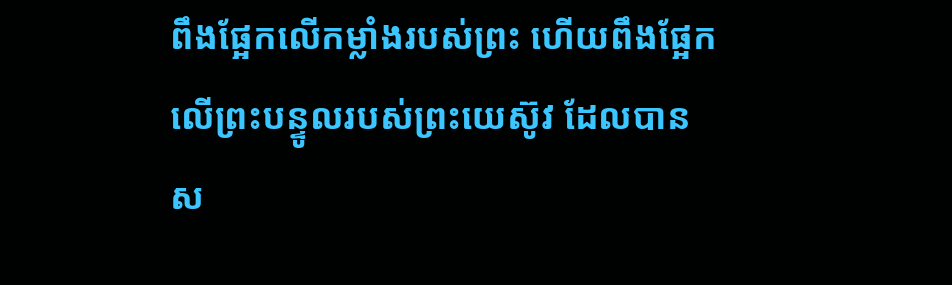ពឹងផ្អែកលើកម្លាំងរបស់ព្រះ ហើយពឹងផ្អែកលើព្រះបន្ទូលរបស់ព្រះយេស៊ូវ ដែលបានស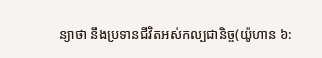ន្យាថា នឹងប្រទានជីវិតអស់កល្បជានិច្ច(យ៉ូហាន ៦: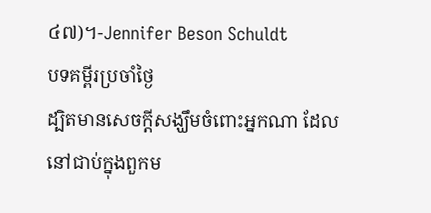៤៧)។-Jennifer Beson Schuldt
បទគម្ពីរប្រចាំថ្ងៃ
ដ្បិតមានសេចក្តីសង្ឃឹមចំពោះអ្នកណា ដែលនៅជាប់ក្នុងពួកម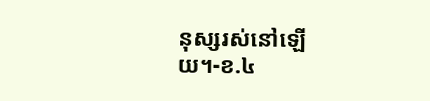នុស្សរស់នៅឡើយ។-ខ.៤